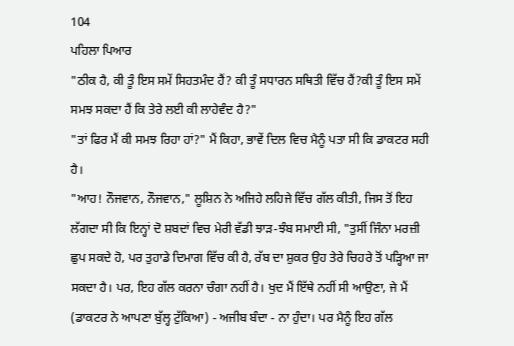104
ਪਹਿਲਾ ਪਿਆਰ
"ਠੀਕ ਹੈ, ਕੀ ਤੂੰ ਇਸ ਸਮੇਂ ਸਿਹਤਮੰਦ ਹੈਂ? ਕੀ ਤੂੰ ਸਧਾਰਨ ਸਥਿਤੀ ਵਿੱਚ ਹੈਂ?ਕੀ ਤੂੰ ਇਸ ਸਮੇਂ ਸਮਝ ਸਕਦਾ ਹੈਂ ਕਿ ਤੇਰੇ ਲਈ ਕੀ ਲਾਹੇਵੰਦ ਹੈ?"
"ਤਾਂ ਫਿਰ ਮੈਂ ਕੀ ਸਮਝ ਰਿਹਾ ਹਾਂ?" ਮੈਂ ਕਿਹਾ, ਭਾਵੇਂ ਦਿਲ ਵਿਚ ਮੈਨੂੰ ਪਤਾ ਸੀ ਕਿ ਡਾਕਟਰ ਸਹੀ ਹੈ।
"ਆਹ! ਨੌਜਵਾਨ, ਨੌਜਵਾਨ," ਲੂਸ਼ਿਨ ਨੇ ਅਜਿਹੇ ਲਹਿਜੇ ਵਿੱਚ ਗੱਲ ਕੀਤੀ, ਜਿਸ ਤੋਂ ਇਹ ਲੱਗਦਾ ਸੀ ਕਿ ਇਨ੍ਹਾਂ ਦੋ ਸ਼ਬਦਾਂ ਵਿਚ ਮੇਰੀ ਵੱਡੀ ਝਾੜ-ਝੰਬ ਸਮਾਈ ਸੀ, "ਤੁਸੀਂ ਜਿੰਨਾ ਮਰਜ਼ੀ ਛੁਪ ਸਕਦੇ ਹੋ, ਪਰ ਤੁਹਾਡੇ ਦਿਮਾਗ ਵਿੱਚ ਕੀ ਹੈ, ਰੱਬ ਦਾ ਸ਼ੁਕਰ ਉਹ ਤੇਰੇ ਚਿਹਰੇ ਤੋਂ ਪੜ੍ਹਿਆ ਜਾ ਸਕਦਾ ਹੈ। ਪਰ, ਇਹ ਗੱਲ ਕਰਨਾ ਚੰਗਾ ਨਹੀਂ ਹੈ। ਖੁਦ ਮੈਂ ਇੱਥੇ ਨਹੀਂ ਸੀ ਆਉਣਾ, ਜੇ ਮੈਂ (ਡਾਕਟਰ ਨੇ ਆਪਣਾ ਬੁੱਲ੍ਹ ਟੁੱਕਿਆ) - ਅਜੀਬ ਬੰਦਾ - ਨਾ ਹੁੰਦਾ। ਪਰ ਮੈਨੂੰ ਇਹ ਗੱਲ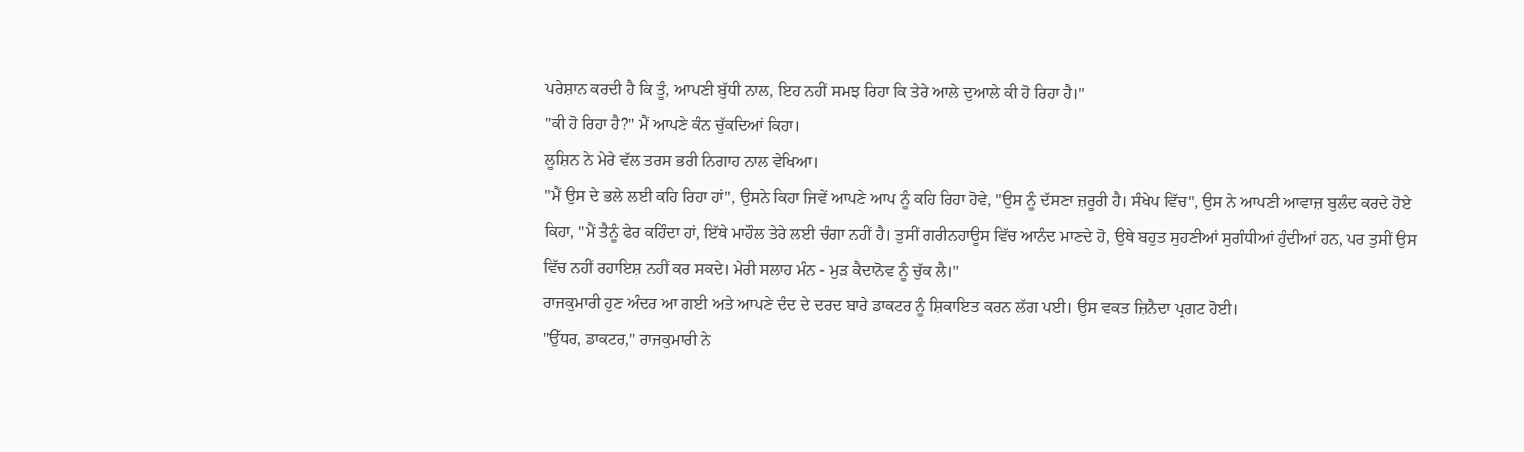ਪਰੇਸ਼ਾਨ ਕਰਦੀ ਹੈ ਕਿ ਤੂੰ, ਆਪਣੀ ਬੁੱਧੀ ਨਾਲ, ਇਹ ਨਹੀਂ ਸਮਝ ਰਿਹਾ ਕਿ ਤੇਰੇ ਆਲੇ ਦੁਆਲੇ ਕੀ ਹੋ ਰਿਹਾ ਹੈ।"
"ਕੀ ਹੋ ਰਿਹਾ ਹੈ?" ਮੈਂ ਆਪਣੇ ਕੰਨ ਚੁੱਕਦਿਆਂ ਕਿਹਾ।
ਲੂਸ਼ਿਨ ਨੇ ਮੇਰੇ ਵੱਲ ਤਰਸ ਭਰੀ ਨਿਗਾਹ ਨਾਲ ਵੇਖਿਆ।
"ਮੈਂ ਉਸ ਦੇ ਭਲੇ ਲਈ ਕਹਿ ਰਿਹਾ ਹਾਂ", ਉਸਨੇ ਕਿਹਾ ਜਿਵੇਂ ਆਪਣੇ ਆਪ ਨੂੰ ਕਹਿ ਰਿਹਾ ਹੋਵੇ, "ਉਸ ਨੂੰ ਦੱਸਣਾ ਜ਼ਰੂਰੀ ਹੈ। ਸੰਖੇਪ ਵਿੱਚ", ਉਸ ਨੇ ਆਪਣੀ ਆਵਾਜ਼ ਬੁਲੰਦ ਕਰਦੇ ਹੋਏ ਕਿਹਾ, "ਮੈਂ ਤੈਨੂੰ ਫੇਰ ਕਹਿੰਦਾ ਹਾਂ, ਇੱਥੇ ਮਾਹੌਲ ਤੇਰੇ ਲਈ ਚੰਗਾ ਨਹੀਂ ਹੈ। ਤੁਸੀਂ ਗਰੀਨਹਾਊਸ ਵਿੱਚ ਆਨੰਦ ਮਾਣਦੇ ਹੋ, ਉਥੇ ਬਹੁਤ ਸੁਹਣੀਆਂ ਸੁਗੰਧੀਆਂ ਹੁੰਦੀਆਂ ਹਨ, ਪਰ ਤੁਸੀਂ ਉਸ ਵਿੱਚ ਨਹੀਂ ਰਹਾਇਸ਼ ਨਹੀਂ ਕਰ ਸਕਦੇ। ਮੇਰੀ ਸਲਾਹ ਮੰਨ - ਮੁੜ ਕੈਦਾਨੋਵ ਨੂੰ ਚੁੱਕ ਲੈ।"
ਰਾਜਕੁਮਾਰੀ ਹੁਣ ਅੰਦਰ ਆ ਗਈ ਅਤੇ ਆਪਣੇ ਦੰਦ ਦੇ ਦਰਦ ਬਾਰੇ ਡਾਕਟਰ ਨੂੰ ਸ਼ਿਕਾਇਤ ਕਰਨ ਲੱਗ ਪਈ। ਉਸ ਵਕਤ ਜ਼ਿਨੈਦਾ ਪ੍ਰਗਟ ਹੋਈ।
"ਉੱਧਰ, ਡਾਕਟਰ," ਰਾਜਕੁਮਾਰੀ ਨੇ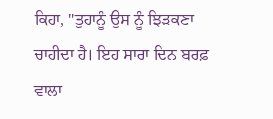ਕਿਹਾ, "ਤੁਹਾਨੂੰ ਉਸ ਨੂੰ ਝਿੜਕਣਾ ਚਾਹੀਦਾ ਹੈ। ਇਹ ਸਾਰਾ ਦਿਨ ਬਰਫ਼ ਵਾਲਾ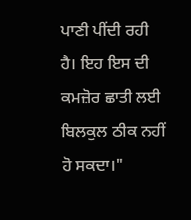ਪਾਣੀ ਪੀਂਦੀ ਰਹੀ ਹੈ। ਇਹ ਇਸ ਦੀ ਕਮਜ਼ੋਰ ਛਾਤੀ ਲਈ ਬਿਲਕੁਲ ਠੀਕ ਨਹੀਂ ਹੋ ਸਕਦਾ।"